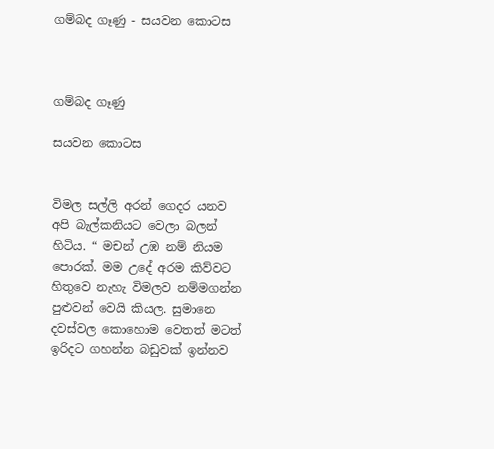ගම්බද ගෑණු - සයවන කොටස



ගම්බද ගෑණු

සයවන කොටස


විමල සල්ලි අරන් ගෙදර යනව අපි බැල්කනියට වෙලා බලන් හිටිය. “ මචන් උඹ නම් නියම පොරක්. මම උදේ අරම කිව්වට හිතුවෙ නැහැ විමලව නම්මගන්න පුළුවන් වෙයි කියල. සුමානෙ දවස්වල කොහොම වෙතත් මටත් ඉරිදට ගහන්න බඩුවක් ඉන්නව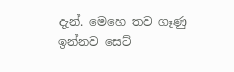දැන්. මෙහෙ තව ගෑණු ඉන්නව සෙට්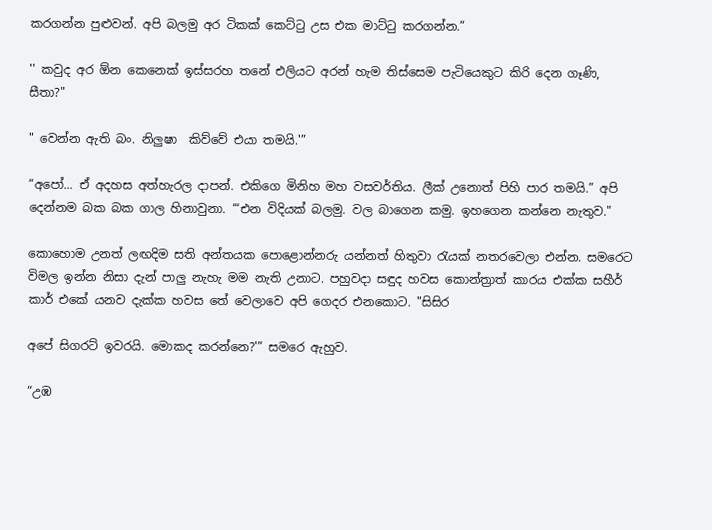කරගන්න පුළුවන්. අපි බලමු අර ටිකක් කෙට්ටු උස එක මාට්ටු කරගන්න.”

'' කවුද අර ඕන කෙනෙක් ඉස්සරහ තනේ එලියට අරන් හැම තිස්සෙම පැටියෙකුට කිරි දෙන ගෑණි, සීතා?"

" වෙන්න ඇති බං. නිලුෂා  කිව්වේ එයා තමයි.'”

“අපෝ... ඒ අදහස අත්හැරල දාපන්. එකිගෙ මිනිහ මහ වසවර්තිය. ලීක් උනොත් පිහි පාර තමයි.” අපි දෙන්නම බක බක ගාල හිනාවුනා. ‘“එන විදියක් බලමු. වල බාගෙන කමු. ඉහගෙන කන්නෙ නැතුව."

කොහොම උනත් ලඟදිම සති අන්තයක පොළොන්නරු යන්නත් හිතුවා රැයක් නතරවෙලා එන්න. සමරෙට විමල ඉන්න නිසා දැන් පාලු නැහැ මම නැති උනාට. පහුවදා සඳුද හවස කොන්ත්‍රාත් කාරය එක්ක සහීර් කාර් එකේ යනව දැක්ක හවස තේ වෙලාවෙ අපි ගෙදර එනකොට. "සිසිර

අපේ සිගරට් ඉවරයි. මොකද කරන්නෙ?'” සමරෙ ඇහුව.

“උඹ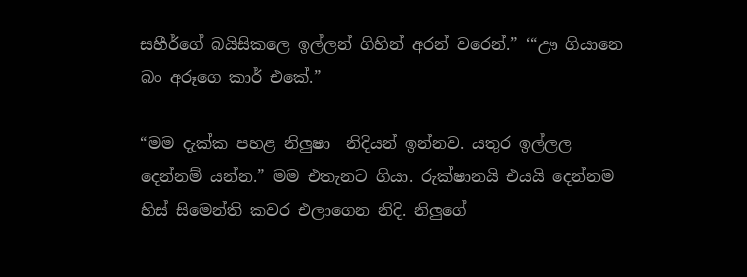සහීර්ගේ බයිසිකලෙ ඉල්ලන් ගිහින් අරන් වරෙන්.” ‘“ඌ ගියානෙ බං අරූගෙ කාර් එකේ.”

“මම දැක්ක පහළ නිලුෂා  නිදියන් ඉන්නව. යතුර ඉල්ලල දෙන්නම් යන්න.” මම එතැනට ගියා. රුක්ෂානයි එයයි දෙන්නම හිස් සිමෙන්ති කවර එලාගෙන නිදි. නිලුගේ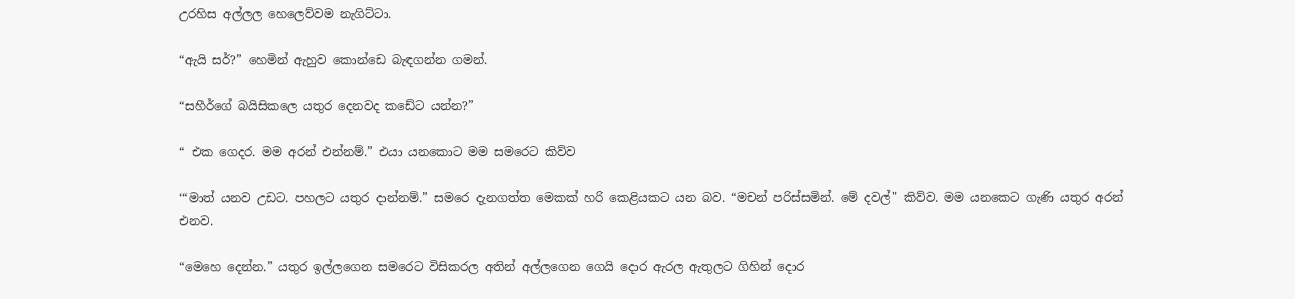උරහිස අල්ලල හෙලෙව්වම නැගිට්ටා.

“ඇයි සර්?” හෙමින් ඇහුව කොන්ඩෙ බැඳගන්න ගමන්.

“සහීර්ගේ බයිසිකලෙ යතුර දෙනවද කඩේට යන්න?”

“ එක ගෙදර. මම අරන් එන්නම්.” එයා යනකොට මම සමරෙට කිව්ව

‘“මාත් යනව උඩට. පහලට යතුර දාන්නම්.” සමරෙ දැනගත්ත මෙකක් හරි කෙළියකට යන බව. “මචන් පරිස්සමින්. මේ දවල්" කිව්ව. මම යනකෙට ගැණි යතුර අරන් එනව.

“මෙහෙ දෙන්න.” යතුර ඉල්ලගෙන සමරෙට විසිකරල අතින් අල්ලගෙන ගෙයි දොර ඇරල ඇතුලට ගිහින් දොර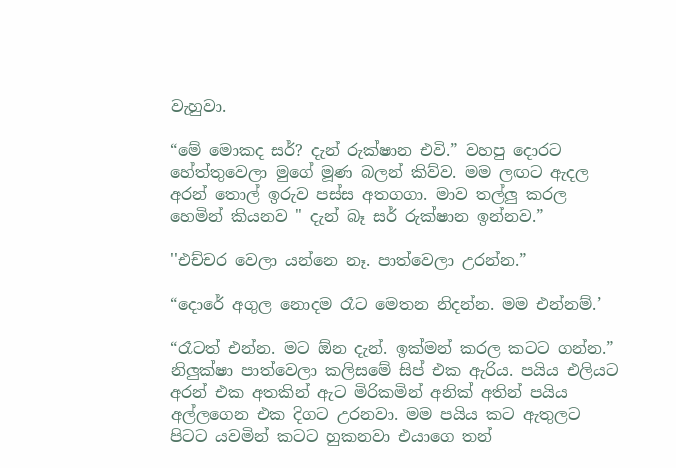වැහුවා.

“මේ මොකද සර්? දැන් රුක්ෂාන එවි.” වහපු දොරට හේත්තුවෙලා මුගේ මූණ බලන් කිව්ව. මම ලඟට ඇදල අරන් තොල් ඉරුව පස්ස අතගගා. මාව තල්ලු කරල හෙමින් කියනව " දැන් බෑ සර් රුක්ෂාන ඉන්නව.”

''එච්චර වෙලා යන්නෙ නෑ. පාත්වෙලා උරන්න.”

“දොරේ අගුල නොදම රෑට මෙතන නිදන්න. මම එන්නම්.’

“රෑටත් එන්න. මට ඕන දැන්. ඉක්මන් කරල කටට ගන්න.” නිලුක්ෂා පාත්වෙලා කලිසමේ සිප් එක ඇරිය. පයිය එලියට අරන් එක අතකින් ඇට මිරිකමින් අනික් අතින් පයිය අල්ලගෙන එක දිගට උරනවා. මම පයිය කට ඇතුලට පිටට යවමින් කටට හුකනවා එයාගෙ තන්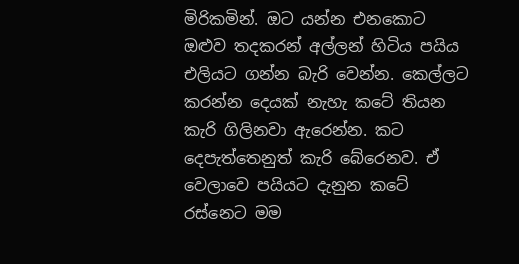මිරිකමින්. ඔට යන්න එනකොට ඔළුව තදකරන් අල්ලන් හිටිය පයිය එලියට ගන්න බැරි වෙන්න. කෙල්ලට කරන්න දෙයක් නැහැ කටේ තියන කැරි ගිලිනවා ඇරෙන්න. කට දෙපැත්තෙනුත් කැරි බේරෙනව. ඒ වෙලාවෙ පයියට දැනුන කටේ රස්නෙට මම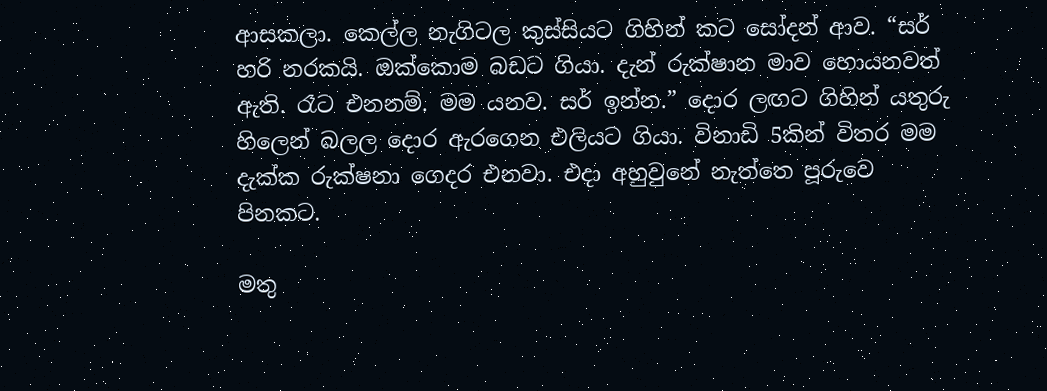ආසකලා. කෙල්ල නැගිටල කුස්සියට ගිහින් කට සෝදන් ආව. “සර් හරි නරකයි. ඔක්කොම බඩට ගියා. දැන් රුක්ෂාන මාව හොයනවත් ඇති. රෑට එනනම්. මම යනව. සර් ඉන්න.” දොර ලඟට ගිහින් යතුරු හිලෙන් බලල දොර ඇරගෙන එලියට ගියා. විනාඩි 5කින් විතර මම දැක්ක රුක්ෂනා ගෙදර එනවා. එදා අහුවුනේ නැත්තෙ පූරුවෙ පිනකට.

මතු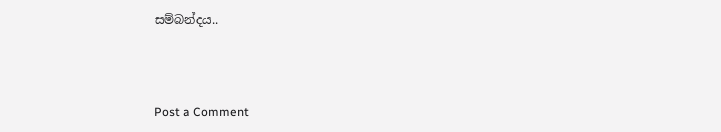සම්බන්දය..



Post a Comment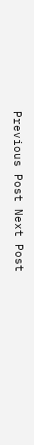Previous Post Next Post